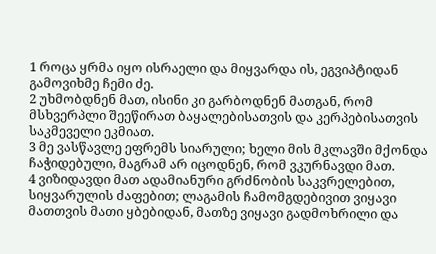1 როცა ყრმა იყო ისრაელი და მიყვარდა ის, ეგვიპტიდან გამოვიხმე ჩემი ძე.
2 უხმობდნენ მათ, ისინი კი გარბოდნენ მათგან, რომ მსხვერპლი შეეწირათ ბაყალებისათვის და კერპებისათვის საკმეველი ეკმიათ.
3 მე ვასწავლე ეფრემს სიარული; ხელი მის მკლავში მქონდა ჩაჭიდებული, მაგრამ არ იცოდნენ, რომ ვკურნავდი მათ.
4 ვიზიდავდი მათ ადამიანური გრძნობის საკვრელებით, სიყვარულის ძაფებით; ლაგამის ჩამომგდებივით ვიყავი მათთვის მათი ყბებიდან, მათზე ვიყავი გადმოხრილი და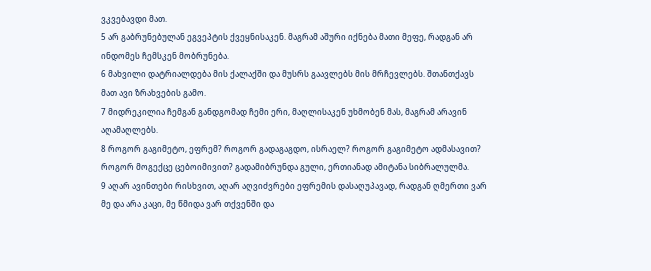ვკვებავდი მათ.
5 არ გაბრუნებულან ეგვეპტის ქვეყნისაკენ. მაგრამ აშური იქნება მათი მეფე, რადგან არ ინდომეს ჩემსკენ მობრუნება.
6 მახვილი დატრიალდება მის ქალაქში და მუსრს გაავლებს მის მრჩევლებს. შთანთქავს მათ ავი ზრახვების გამო.
7 მიდრეკილია ჩემგან განდგომად ჩემი ერი, მაღლისაკენ უხმობენ მას, მაგრამ არავინ აღამაღლებს.
8 როგორ გაგიმეტო, ეფრემ? როგორ გადაგაგდო, ისრაელ? როგორ გაგიმეტო ადმასავით? როგორ მოგექცე ცებოიმივით? გადამიბრუნდა გული, ერთიანად ამიტანა სიბრალულმა.
9 აღარ ავინთები რისხვით, აღარ აღვიძვრები ეფრემის დასაღუპავად, რადგან ღმერთი ვარ მე და არა კაცი, მე წმიდა ვარ თქვენში და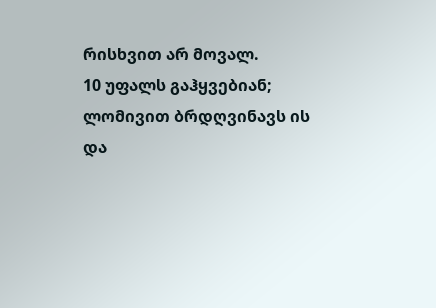რისხვით არ მოვალ.
10 უფალს გაჰყვებიან; ლომივით ბრდღვინავს ის და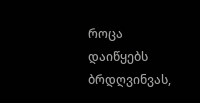როცა დაიწყებს ბრდღვინვას,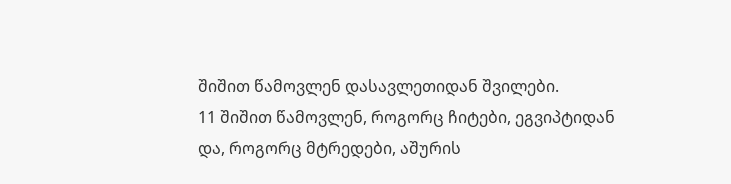შიშით წამოვლენ დასავლეთიდან შვილები.
11 შიშით წამოვლენ, როგორც ჩიტები, ეგვიპტიდან და, როგორც მტრედები, აშურის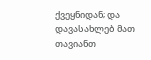ქვეყნიდან; და დავასახლებ მათ თავიანთ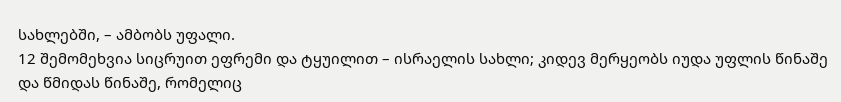სახლებში, – ამბობს უფალი.
12 შემომეხვია სიცრუით ეფრემი და ტყუილით – ისრაელის სახლი; კიდევ მერყეობს იუდა უფლის წინაშე და წმიდას წინაშე, რომელიც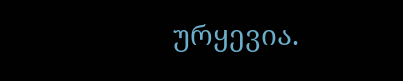ურყევია.